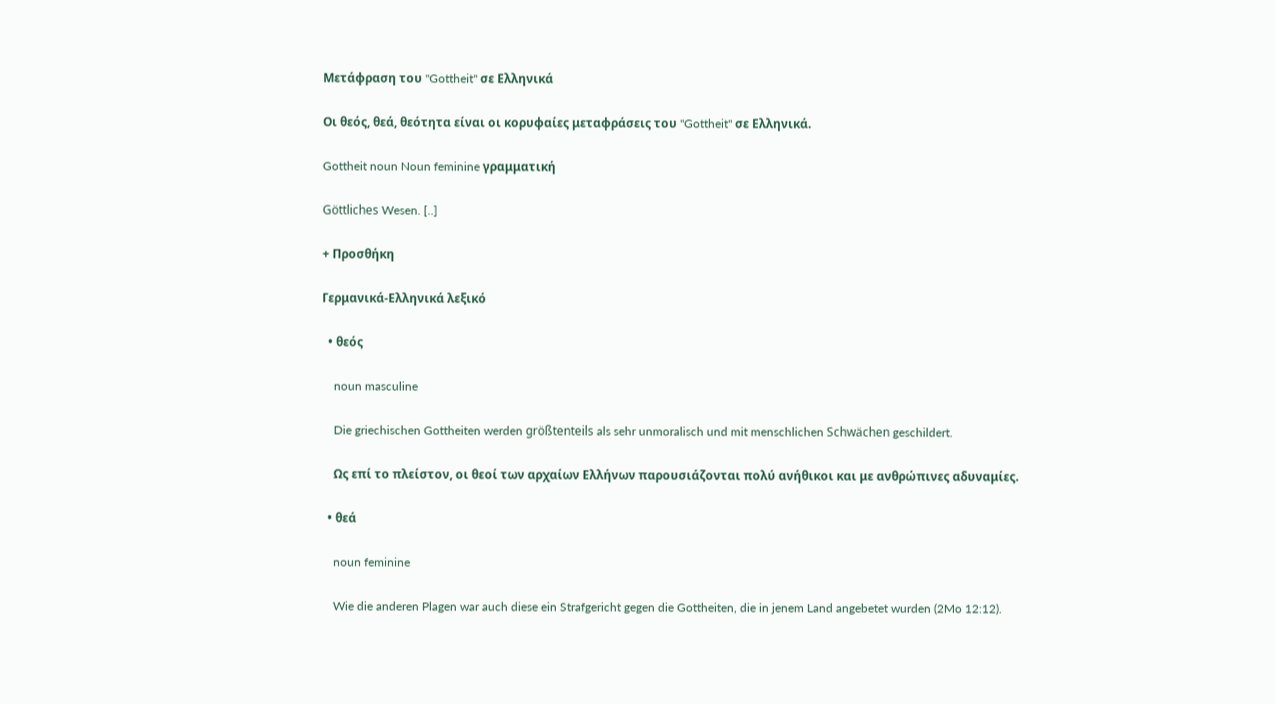Μετάφραση του "Gottheit" σε Ελληνικά

Οι θεός, θεά, θεότητα είναι οι κορυφαίες μεταφράσεις του "Gottheit" σε Ελληνικά.

Gottheit noun Noun feminine γραμματική

Göttliches Wesen. [..]

+ Προσθήκη

Γερμανικά-Ελληνικά λεξικό

  • θεός

    noun masculine

    Die griechischen Gottheiten werden größtenteils als sehr unmoralisch und mit menschlichen Schwächen geschildert.

    Ως επί το πλείστον, οι θεοί των αρχαίων Ελλήνων παρουσιάζονται πολύ ανήθικοι και με ανθρώπινες αδυναμίες.

  • θεά

    noun feminine

    Wie die anderen Plagen war auch diese ein Strafgericht gegen die Gottheiten, die in jenem Land angebetet wurden (2Mo 12:12).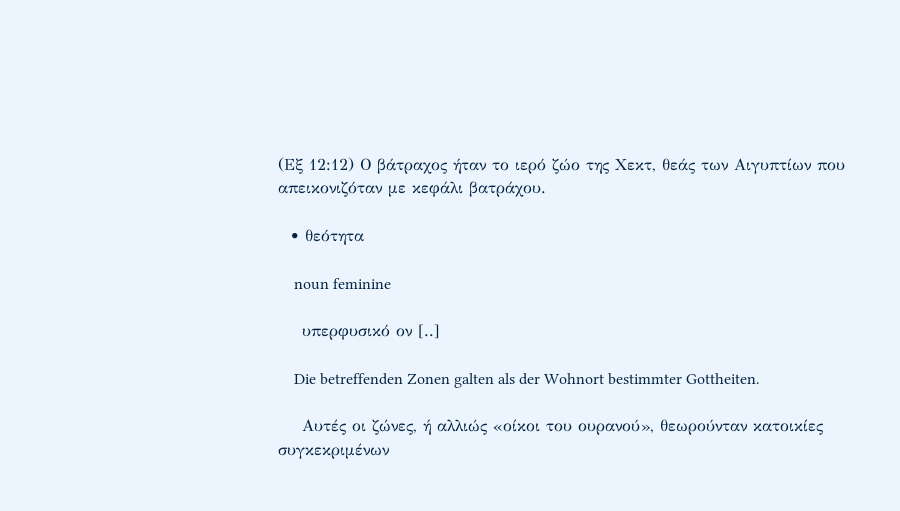(Εξ 12:12) Ο βάτραχος ήταν το ιερό ζώο της Χεκτ, θεάς των Αιγυπτίων που απεικονιζόταν με κεφάλι βατράχου.

  • θεότητα

    noun feminine

    υπερφυσικό ον [..]

    Die betreffenden Zonen galten als der Wohnort bestimmter Gottheiten.

    Αυτές οι ζώνες, ή αλλιώς «οίκοι του ουρανού», θεωρούνταν κατοικίες συγκεκριμένων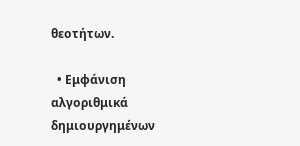θεοτήτων.

  • Εμφάνιση αλγοριθμικά δημιουργημένων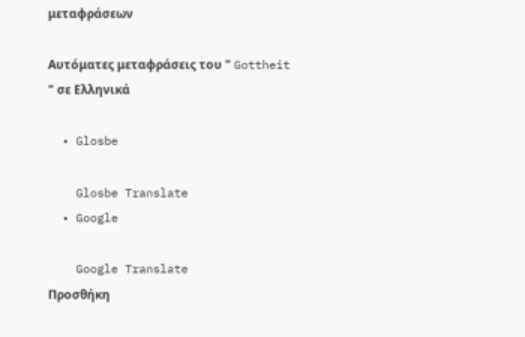μεταφράσεων

Αυτόματες μεταφράσεις του " Gottheit " σε Ελληνικά

  • Glosbe

    Glosbe Translate
  • Google

    Google Translate
Προσθήκη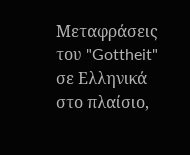Μεταφράσεις του "Gottheit" σε Ελληνικά στο πλαίσιο,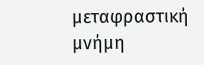μεταφραστική μνήμη